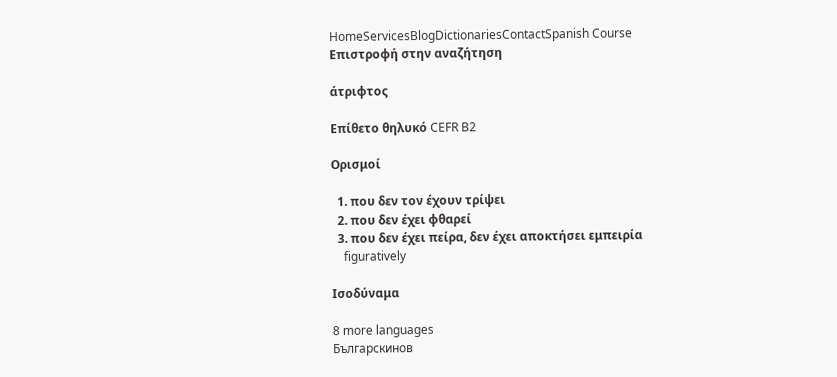HomeServicesBlogDictionariesContactSpanish Course
Επιστροφή στην αναζήτηση

άτριφτος

Επίθετο θηλυκό CEFR B2

Ορισμοί

  1. που δεν τον έχουν τρίψει
  2. που δεν έχει φθαρεί
  3. που δεν έχει πείρα, δεν έχει αποκτήσει εμπειρία
    figuratively

Ισοδύναμα

8 more languages
Българскинов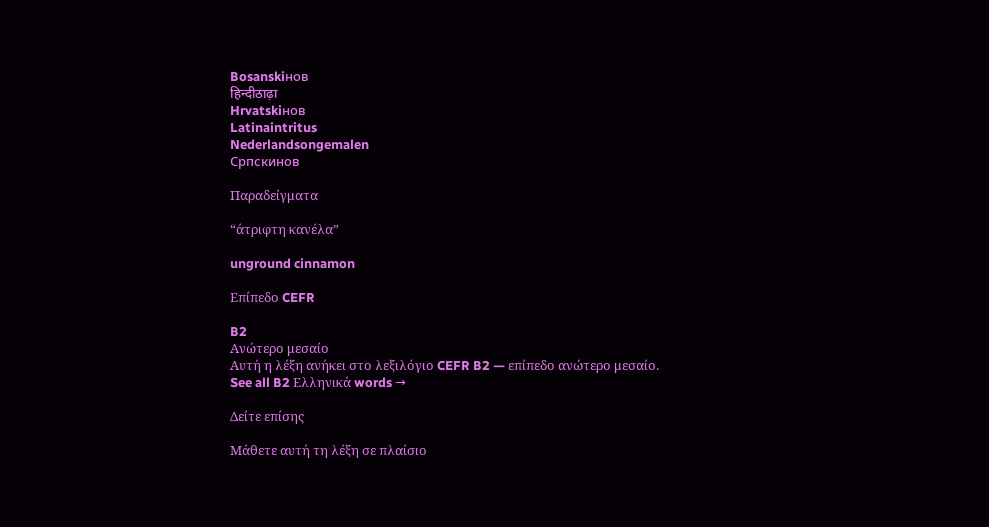Bosanskiнов
हिन्दीठाढ़ा
Hrvatskiнов
Latinaintritus
Nederlandsongemalen
Српскинов

Παραδείγματα

“άτριφτη κανέλα”

unground cinnamon

Επίπεδο CEFR

B2
Ανώτερο μεσαίο
Αυτή η λέξη ανήκει στο λεξιλόγιο CEFR B2 — επίπεδο ανώτερο μεσαίο.
See all B2 Ελληνικά words →

Δείτε επίσης

Μάθετε αυτή τη λέξη σε πλαίσιο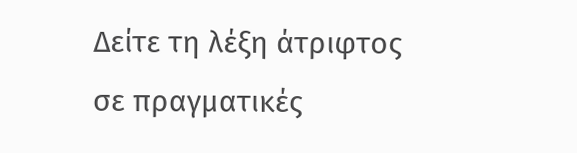Δείτε τη λέξη άτριφτος σε πραγματικές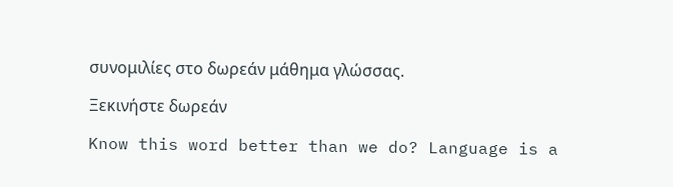συνομιλίες στο δωρεάν μάθημα γλώσσας.

Ξεκινήστε δωρεάν

Know this word better than we do? Language is a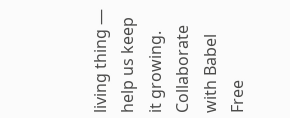living thing — help us keep it growing. Collaborate with Babel Free